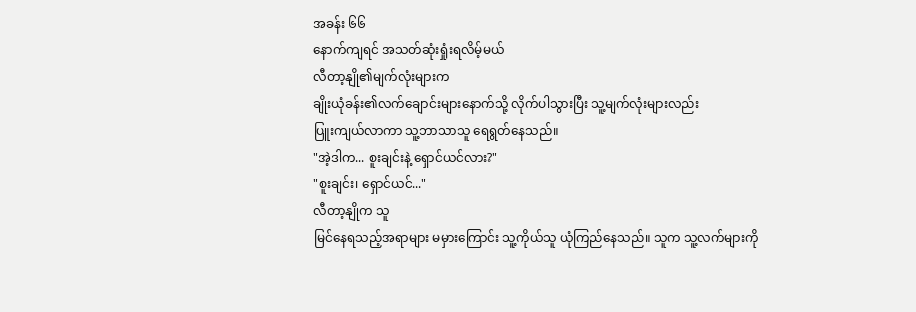အခန်း ၆၆
နောက်ကျရင် အသတ်ဆုံးရှုံးရလိမ့်မယ်
လီတာ့နျို၏မျက်လုံးများက
ချိုးယုံခန်း၏လက်ချောင်းများနောက်သို့ လိုက်ပါသွားပြီး သူ့မျက်လုံးများလည်း
ပြူးကျယ်လာကာ သူ့ဘာသာသူ ရေရွတ်နေသည်။
"အဲ့ဒါက... စူးချင်းနဲ့ ရှောင်ယင်လား?"
"စူးချင်း၊ ရှောင်ယင်..."
လီတာ့နျိုက သူ
မြင်နေရသည့်အရာများ မမှားကြောင်း သူ့ကိုယ်သူ ယုံကြည်နေသည်။ သူက သူ့လက်များကို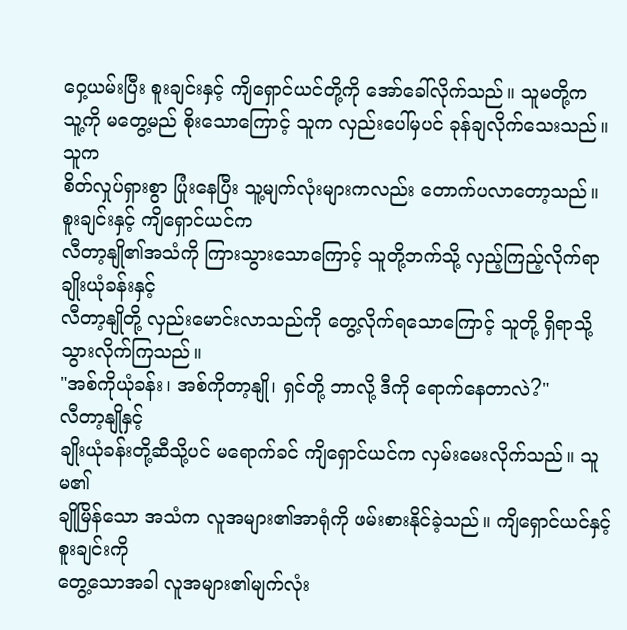ဝှေ့ယမ်းပြီး စူးချင်းနှင့် ကျိရှောင်ယင်တို့ကို အော်ခေါ်လိုက်သည်။ သူမတို့က
သူ့ကို မတွေ့မည် စိုးသောကြောင့် သူက လှည်းပေါ်မှပင် ခုန်ချလိုက်သေးသည်။ သူက
စိတ်လှုပ်ရှားစွာ ပြုံးနေပြီး သူ့မျက်လုံးများကလည်း တောက်ပလာတော့သည်။
စူးချင်းနှင့် ကျိရှောင်ယင်က
လီတာ့နျို၏အသံကို ကြားသွားသောကြောင့် သူတို့ဘက်သို့ လှည့်ကြည့်လိုက်ရာ ချိုးယုံခန်းနှင့်
လီတာ့နျိုတို့ လှည်းမောင်းလာသည်ကို တွေ့လိုက်ရသောကြောင့် သူတို့ ရှိရာသို့
သွားလိုက်ကြသည်။
"အစ်ကိုယုံခန်း၊ အစ်ကိုတာ့နျို၊ ရှင်တို့ ဘာလို့ ဒီကို ရောက်နေတာလဲ?"
လီတာ့နျိုနှင့်
ချိုးယုံခန်းတို့ဆီသို့ပင် မရောက်ခင် ကျိရှောင်ယင်က လှမ်းမေးလိုက်သည်။ သူမ၏
ချိုမြိန်သော အသံက လူအများ၏အာရုံကို ဖမ်းစားနိုင်ခဲ့သည်။ ကျိရှောင်ယင်နှင့် စူးချင်းကို
တွေ့သောအခါ လူအများ၏မျက်လုံး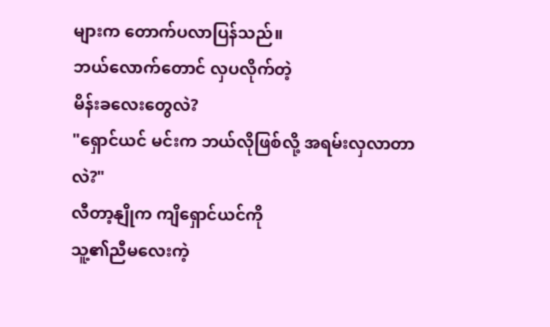များက တောက်ပလာပြန်သည်။
ဘယ်လောက်တောင် လှပလိုက်တဲ့
မိန်းခလေးတွေလဲ?
"ရှောင်ယင် မင်းက ဘယ်လိုဖြစ်လို့ အရမ်းလှလာတာလဲ?"
လီတာ့နျိုက ကျိရှောင်ယင်ကို
သူ့၏ညီမလေးကဲ့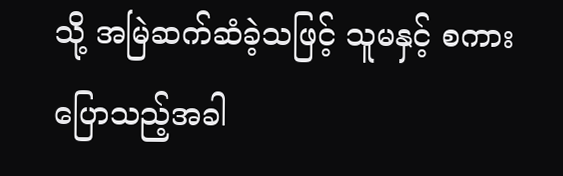သို့ အမြဲဆက်ဆံခဲ့သဖြင့် သူမနှင့် စကားပြောသည့်အခါ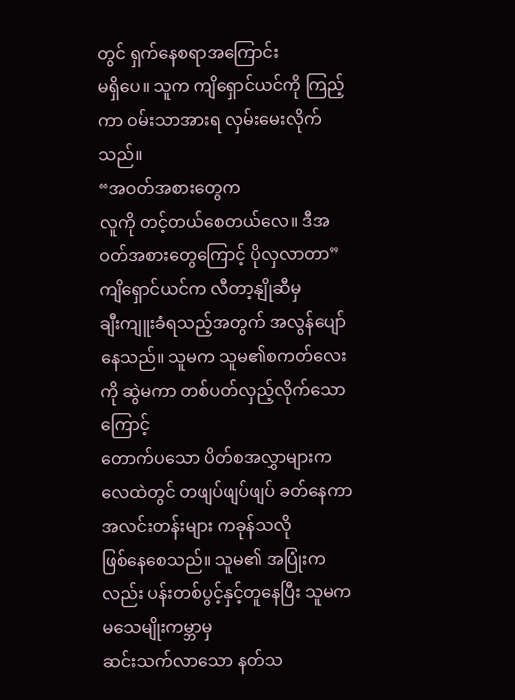တွင် ရှက်နေစရာအကြောင်း
မရှိပေ။ သူက ကျိရှောင်ယင်ကို ကြည့်ကာ ဝမ်းသာအားရ လှမ်းမေးလိုက်သည်။
“အဝတ်အစားတွေက
လူကို တင့်တယ်စေတယ်လေ။ ဒီအဝတ်အစားတွေကြောင့် ပိုလှလာတာ”
ကျိရှောင်ယင်က လီတာ့နျိုဆီမှ
ချီးကျူးခံရသည့်အတွက် အလွန်ပျော်နေသည်။ သူမက သူမ၏စကတ်လေးကို ဆွဲမကာ တစ်ပတ်လှည့်လိုက်သောကြောင့်
တောက်ပသော ပိတ်စအလွှာများက လေထဲတွင် တဖျပ်ဖျပ်ဖျပ် ခတ်နေကာ အလင်းတန်းများ ကခုန်သလို
ဖြစ်နေစေသည်။ သူမ၏ အပြုံးကလည်း ပန်းတစ်ပွင့်နှင့်တူနေပြီး သူမက မသေမျိုးကမ္ဘာမှ
ဆင်းသက်လာသော နတ်သ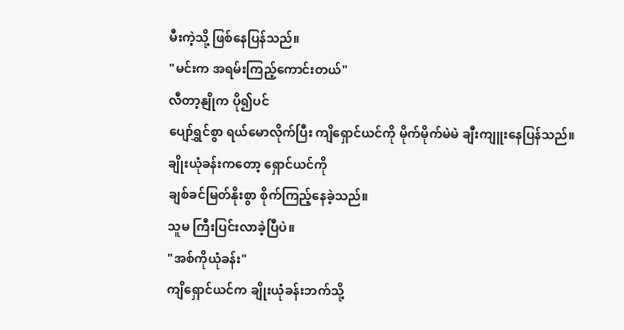မီးကဲ့သို့ ဖြစ်နေပြန်သည်။
"မင်းက အရမ်းကြည့်ကောင်းတယ်"
လီတာ့နျိုက ပို၍ပင်
ပျော်ရွှင်စွာ ရယ်မောလိုက်ပြီး ကျိရှောင်ယင်ကို မိုက်မိုက်မဲမဲ ချီးကျူးနေပြန်သည်။
ချိုးယုံခန်းကတော့ ရှောင်ယင်ကို
ချစ်ခင်မြတ်နိုးစွာ စိုက်ကြည့်နေခဲ့သည်။
သူမ ကြီးပြင်းလာခဲ့ပြီပဲ။
"အစ်ကိုယုံခန်း"
ကျိရှောင်ယင်က ချိုးယုံခန်းဘက်သို့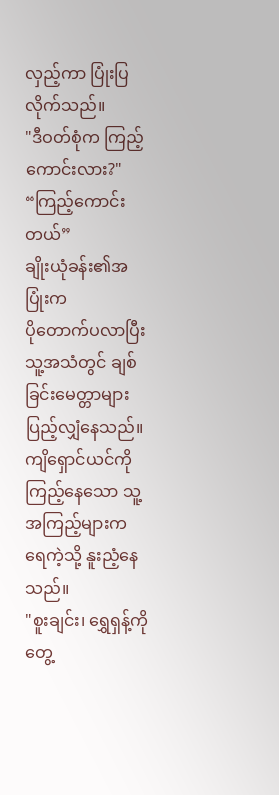လှည့်ကာ ပြုံးပြလိုက်သည်။
"ဒီဝတ်စုံက ကြည့်ကောင်းလား?"
“ကြည့်ကောင်းတယ်”
ချိုးယုံခန်း၏အပြုံးက
ပိုတောက်ပလာပြီး သူ့အသံတွင် ချစ်ခြင်းမေတ္တာများ ပြည့်လျှံနေသည်။ ကျိရှောင်ယင်ကို
ကြည့်နေသော သူ့အကြည့်များက ရေကဲ့သို့ နူးညံ့နေသည်။
"စူးချင်း၊ ရွှေရှန့်ကို တွေ့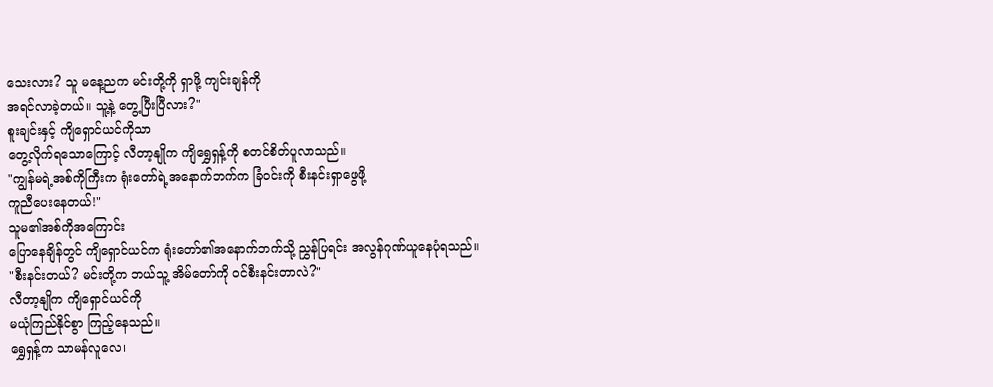သေးလား? သူ မနေ့ညက မင်းတို့ကို ရှာဖို့ ကျင်းချန်ကို
အရင်လာခဲ့တယ်။ သူ့နဲ့ တွေ့ပြီးပြီလား?"
စူးချင်းနှင့် ကျိရှောင်ယင်ကိုသာ
တွေ့လိုက်ရသောကြောင့် လီတာ့နျိုက ကျိရွှေရှန့်ကို စတင်စိတ်ပူလာသည်။
"ကျွန်မရဲ့အစ်ကိုကြီးက ရုံးတော်ရဲ့အနောက်ဘက်က ခြံဝင်းကို စီးနင်းရှာဖွေဖို့
ကူညီပေးနေတယ်!"
သူမ၏အစ်ကိုအကြောင်း
ပြောနေချိန်တွင် ကျိရှောင်ယင်က ရုံးတော်၏အနောက်ဘက်သို့ ညွှန်ပြရင်း အလွန်ဂုဏ်ယူနေပုံရသည်။
"စီးနင်းတယ်? မင်းတို့က ဘယ်သူ့ အိမ်တော်ကို ဝင်စီးနင်းတာလဲ?"
လီတာ့နျိုက ကျိရှောင်ယင်ကို
မယုံကြည်နိုင်စွာ ကြည့်နေသည်။
ရွှေရှန့်က သာမန်လူလေ၊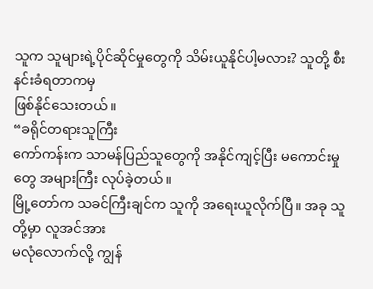သူက သူများရဲ့ပိုင်ဆိုင်မှုတွေကို သိမ်းယူနိုင်ပါ့မလား? သူတို့ စီးနင်းခံရတာကမှ
ဖြစ်နိုင်သေးတယ်။
“ခရိုင်တရားသူကြီး
ကော်ကန်းက သာမန်ပြည်သူတွေကို အနိုင်ကျင့်ပြီး မကောင်းမှုတွေ အများကြီး လုပ်ခဲ့တယ်။
မြို့တော်က သခင်ကြီးချင်က သူကို အရေးယူလိုက်ပြီ။ အခု သူတို့မှာ လူအင်အား
မလုံလောက်လို့ ကျွန်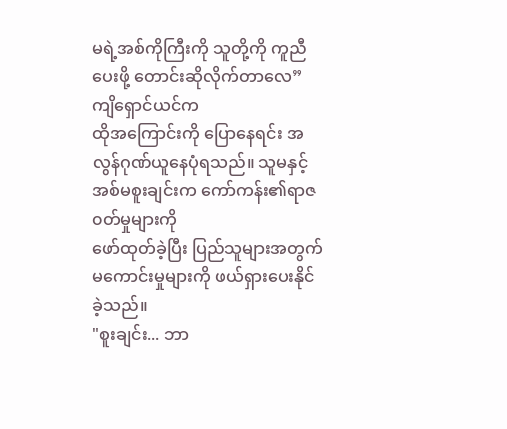မရဲ့အစ်ကိုကြီးကို သူတို့ကို ကူညီပေးဖို့ တောင်းဆိုလိုက်တာလေ”
ကျိရှောင်ယင်က
ထိုအကြောင်းကို ပြောနေရင်း အလွန်ဂုဏ်ယူနေပုံရသည်။ သူမနှင့် အစ်မစူးချင်းက ကော်ကန်း၏ရာဇ၀တ်မှုများကို
ဖော်ထုတ်ခဲ့ပြီး ပြည်သူများအတွက် မကောင်းမှုများကို ဖယ်ရှားပေးနိုင်ခဲ့သည်။
"စူးချင်း... ဘာ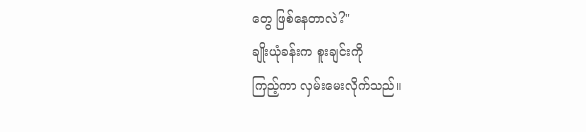တွေ ဖြစ်နေတာလဲ?"
ချိုးယုံခန်းက စူးချင်းကို
ကြည့်ကာ လှမ်းမေးလိုက်သည်။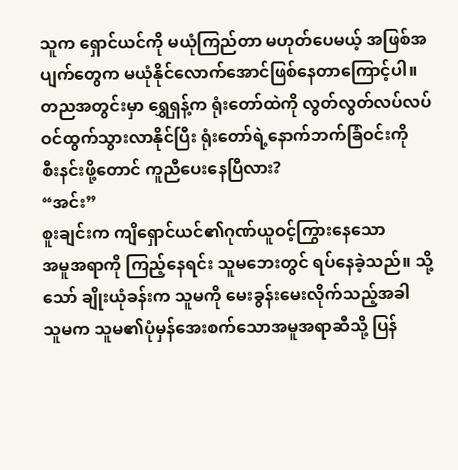သူက ရှောင်ယင်ကို မယုံကြည်တာ မဟုတ်ပေမယ့် အဖြစ်အပျက်တွေက မယုံနိုင်လောက်အောင်ဖြစ်နေတာကြောင့်ပါ။
တညအတွင်းမှာ ရွှေရှန့်က ရုံးတော်ထဲကို လွတ်လွတ်လပ်လပ် ဝင်ထွက်သွားလာနိုင်ပြီး ရုံးတော်ရဲ့နောက်ဘက်ခြံဝင်းကို
စီးနင်းဖို့တောင် ကူညီပေးနေပြီလား?
“အင်း”
စူးချင်းက ကျိရှောင်ယင်၏ဂုဏ်ယူဝင့်ကြွားနေသော
အမူအရာကို ကြည့်နေရင်း သူမဘေးတွင် ရပ်နေခဲ့သည်။ သို့သော် ချိုးယုံခန်းက သူမကို မေးခွန်းမေးလိုက်သည့်အခါ
သူမက သူမ၏ပုံမှန်အေးစက်သောအမူအရာဆီသို့ ပြန်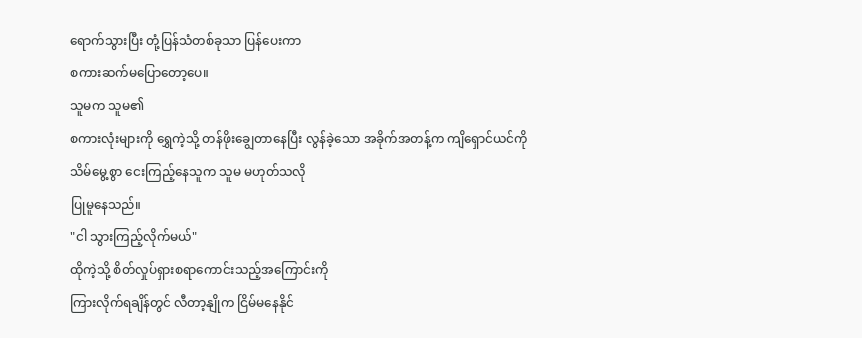ရောက်သွားပြီး တုံ့ပြန်သံတစ်ခုသာ ပြန်ပေးကာ
စကားဆက်မပြောတော့ပေ။
သူမက သူမ၏
စကားလုံးများကို ရွှေကဲ့သို့ တန်ဖိုးချွေတာနေပြီး လွန်ခဲ့သော အခိုက်အတန့်က ကျိရှောင်ယင်ကို
သိမ်မွေ့စွာ ငေးကြည့်နေသူက သူမ မဟုတ်သလို
ပြုမူနေသည်။
"ငါ သွားကြည့်လိုက်မယ်"
ထိုကဲ့သို့ စိတ်လှုပ်ရှားစရာကောင်းသည့်အကြောင်းကို
ကြားလိုက်ရချိန်တွင် လီတာ့နျိုက ငြိမ်မနေနိုင်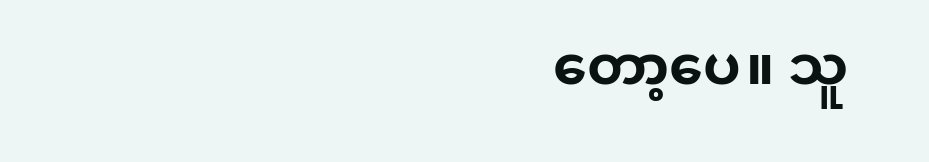တော့ပေ။ သူ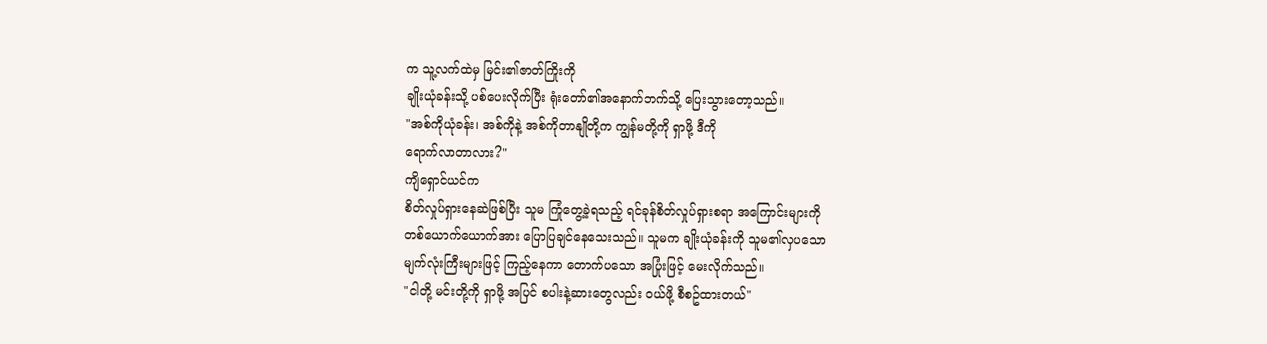က သူ့လက်ထဲမှ မြင်း၏ဇာတ်ကြိုးကို
ချိုးယုံခန်းသို့ ပစ်ပေးလိုက်ပြီး ရုံးတော်၏အနောက်ဘက်သို့ ပြေးသွားတော့သည်။
"အစ်ကိုယုံခန်း၊ အစ်ကိုနဲ့ အစ်ကိုတာနျိုတို့က ကျွန်မတို့ကို ရှာဖို့ ဒီကို
ရောက်လာတာလား?"
ကျိရှောင်ယင်က
စိတ်လှုပ်ရှားနေဆဲဖြစ်ပြီး သူမ ကြုံတွေ့ခဲ့ရသည့် ရင်ခုန်စိတ်လှုပ်ရှားစရာ အကြောင်းများကို
တစ်ယောက်ယောက်အား ပြောပြချင်နေသေးသည်။ သူမက ချိုးယုံခန်းကို သူမ၏လှပသော
မျက်လုံးကြီးများဖြင့် ကြည့်နေကာ တောက်ပသော အပြုံးဖြင့် မေးလိုက်သည်။
"ငါတို့ မင်းတို့ကို ရှာဖို့ အပြင် စပါးနဲ့ဆားတွေလည်း ဝယ်ဖို့ စီစဥ်ထားတယ်"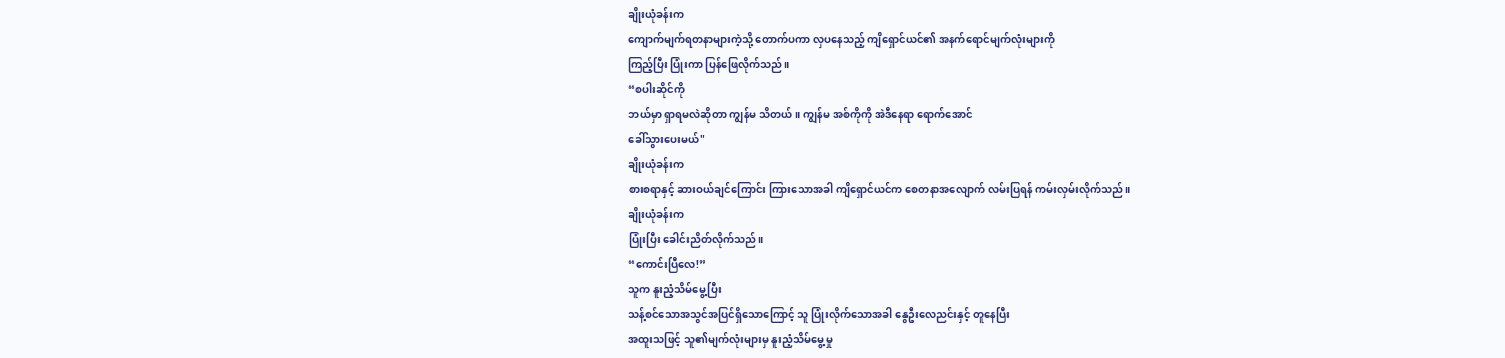ချိုးယုံခန်းက
ကျောက်မျက်ရတနာများကဲ့သို့ တောက်ပကာ လှပနေသည့် ကျိရှောင်ယင်၏ အနက်ရောင်မျက်လုံးများကို
ကြည့်ပြီး ပြုံးကာ ပြန်ဖြေလိုက်သည်။
“စပါးဆိုင်ကို
ဘယ်မှာ ရှာရမလဲဆိုတာ ကျွန်မ သိတယ်။ ကျွန်မ အစ်ကိုကို အဲဒီနေရာ ရောက်အောင်
ခေါ်သွားပေးမယ်"
ချိုးယုံခန်းက
စားစရာနှင့် ဆားဝယ်ချင်ကြောင်း ကြားသောအခါ ကျိရှောင်ယင်က စေတနာအလျောက် လမ်းပြရန် ကမ်းလှမ်းလိုက်သည်။
ချိုးယုံခန်းက
ပြုံးပြီး ခေါင်းညိတ်လိုက်သည်။
“ကောင်းပြီလေ!”
သူက နူးညံ့သိမ်မွေ့ပြီး
သန့်စင်သောအသွင်အပြင်ရှိသောကြောင့် သူ ပြုံးလိုက်သောအခါ နွေဦးလေညင်းနှင့် တူနေပြီး
အထူးသဖြင့် သူ၏မျက်လုံးများမှ နူးညံ့သိမ်မွေ့မှု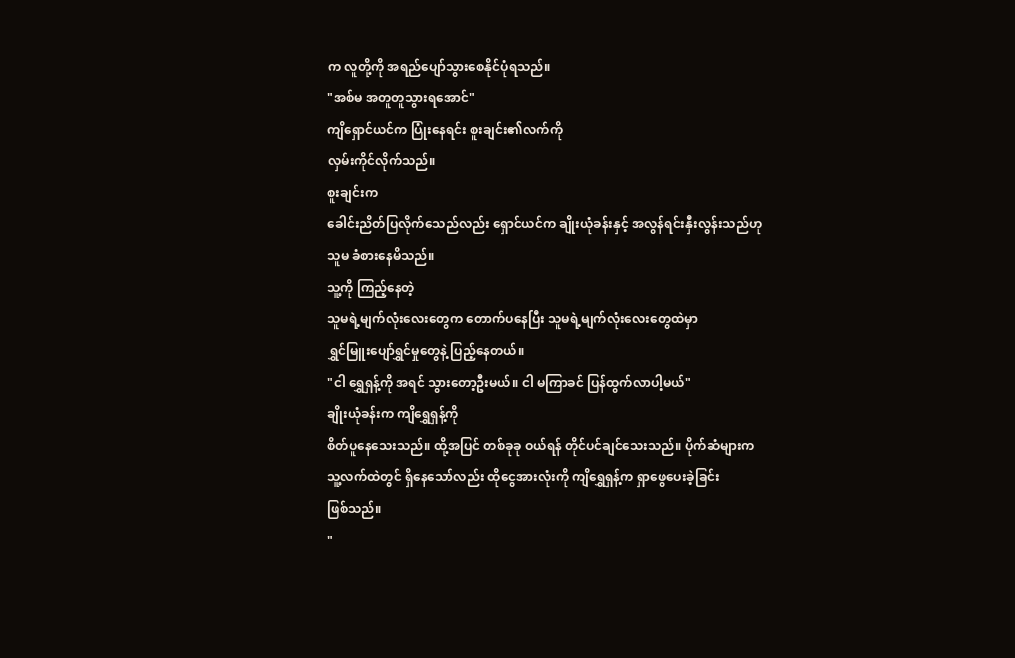က လူတို့ကို အရည်ပျော်သွားစေနိုင်ပုံရသည်။
"အစ်မ အတူတူသွားရအောင်"
ကျိရှောင်ယင်က ပြုံးနေရင်း စူးချင်း၏လက်ကို
လှမ်းကိုင်လိုက်သည်။
စူးချင်းက
ခေါင်းညိတ်ပြလိုက်သေည်လည်း ရှောင်ယင်က ချိုးယုံခန်းနှင့် အလွန်ရင်းနှီးလွန်းသည်ဟု
သူမ ခံစားနေမိသည်။
သူ့ကို ကြည့်နေတဲ့
သူမရဲ့မျက်လုံးလေးတွေက တောက်ပနေပြီး သူမရဲ့မျက်လုံးလေးတွေထဲမှာ
ရွှင်မြူးပျော်ရွှင်မှုတွေနဲ့ ပြည့်နေတယ်။
"ငါ ရွှေရှန့်ကို အရင် သွားတော့ဦးမယ်။ ငါ မကြာခင် ပြန်ထွက်လာပါ့မယ်"
ချိုးယုံခန်းက ကျိရွှေရှန့်ကို
စိတ်ပူနေသေးသည်။ ထို့အပြင် တစ်ခုခု ဝယ်ရန် တိုင်ပင်ချင်သေးသည်။ ပိုက်ဆံများက
သူ့လက်ထဲတွင် ရှိနေသော်လည်း ထိုငွေအားလုံးကို ကျိရွှေရှန့်က ရှာဖွေပေးခဲ့ခြင်း
ဖြစ်သည်။
"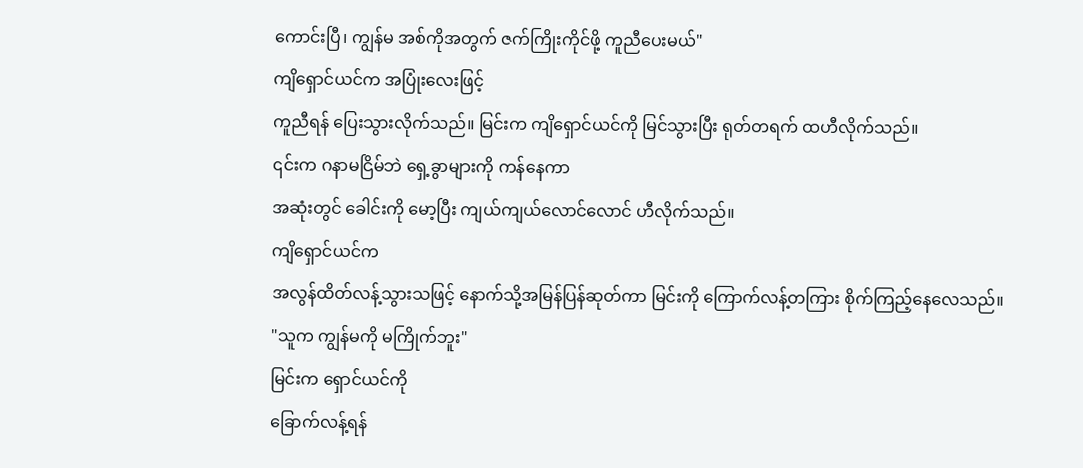ကောင်းပြီ၊ ကျွန်မ အစ်ကိုအတွက် ဇက်ကြိုးကိုင်ဖို့ ကူညီပေးမယ်"
ကျိရှောင်ယင်က အပြုံးလေးဖြင့်
ကူညီရန် ပြေးသွားလိုက်သည်။ မြင်းက ကျိရှောင်ယင်ကို မြင်သွားပြီး ရုတ်တရက် ထဟီလိုက်သည်။
၎င်းက ဂနာမငြိမ်ဘဲ ရှေ့ခွာများကို ကန်နေကာ
အဆုံးတွင် ခေါင်းကို မော့ပြီး ကျယ်ကျယ်လောင်လောင် ဟီလိုက်သည်။
ကျိရှောင်ယင်က
အလွန်ထိတ်လန့်သွားသဖြင့် နောက်သို့အမြန်ပြန်ဆုတ်ကာ မြင်းကို ကြောက်လန့်တကြား စိုက်ကြည့်နေလေသည်။
"သူက ကျွန်မကို မကြိုက်ဘူး"
မြင်းက ရှောင်ယင်ကို
ခြောက်လန့်ရန်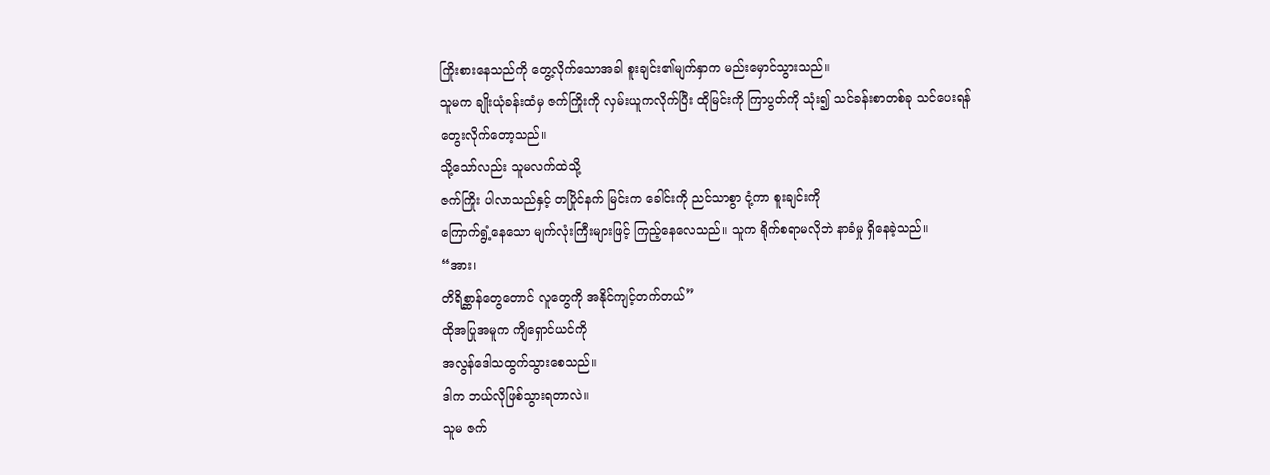ကြိုးစားနေသည်ကို တွေ့လိုက်သောအခါ စူးချင်း၏မျက်နှာက မည်းမှောင်သွားသည်။
သူမက ချိုးယုံခန်းထံမှ ဇက်ကြိုးကို လှမ်းယူကလိုက်ပြီး ထိုမြင်းကို ကြာပွတ်ကို သုံး၍ သင်ခန်းစာတစ်ခု သင်ပေးရန်
တွေးလိုက်တော့သည်။
သို့သော်လည်း သူမလက်ထဲသို့
ဇက်ကြိုး ပါလာသည်နှင့် တပြိုင်နက် မြင်းက ခေါင်းကို ညင်သာစွာ ငုံ့ကာ စူးချင်းကို
ကြောက်ရွံ့နေသော မျက်လုံးကြီးများဖြင့် ကြည့်နေလေသည်။ သူက ရိုက်စရာမလိုဘဲ နာခံမှု ရှိနေခဲ့သည်။
“အား၊
တိရိစ္ဆာန်တွေတောင် လူတွေကို အနိုင်ကျင့်တက်တယ်”
ထိုအပြုအမူက ကျိရှောင်ယင်ကို
အလွန်ဒေါသထွက်သွားစေသည်။
ဒါက ဘယ်လိုဖြစ်သွားရတာလဲ။
သူမ ဇက်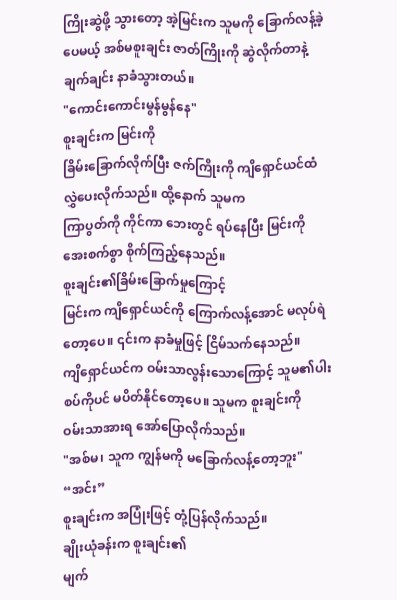ကြိုးဆွဲဖို့ သွားတော့ အဲ့မြင်းက သူမကို ခြောက်လန့်ခဲ့ပေမယ့် အစ်မစူးချင်း ဇာတ်ကြိုးကို ဆွဲလိုက်တာနဲ့
ချက်ချင်း နာခံသွားတယ်။
"ကောင်းကောင်းမွန်မွန်နေ"
စူးချင်းက မြင်းကို
ခြိမ်းခြောက်လိုက်ပြီး ဇက်ကြိုးကို ကျိရှောင်ယင်ထံ လွှဲပေးလိုက်သည်။ ထို့နောက် သူမက
ကြာပွတ်ကို ကိုင်ကာ ဘေးတွင် ရပ်နေပြီး မြင်းကို အေးစက်စွာ စိုက်ကြည့်နေသည်။
စူးချင်း၏ခြိမ်းခြောက်မှုကြောင့်
မြင်းက ကျိရှောင်ယင်ကို ကြောက်လန့်အောင် မလုပ်ရဲတော့ပေ။ ၎င်းက နာခံမှုဖြင့် ငြိမ်သက်နေသည်။
ကျိရှောင်ယင်က ဝမ်းသာလွန်းသောကြောင့် သူမ၏ပါးစပ်ကိုပင် မပိတ်နိုင်တော့ပေ။ သူမက စူးချင်းကို
ဝမ်းသာအားရ အော်ပြောလိုက်သည်။
"အစ်မ၊ သူက ကျွန်မကို မခြောက်လန့်တော့ဘူး"
“အင်း”
စူးချင်းက အပြုံးဖြင့် တုံ့ပြန်လိုက်သည်။
ချိုးယုံခန်းက စူးချင်း၏
မျက်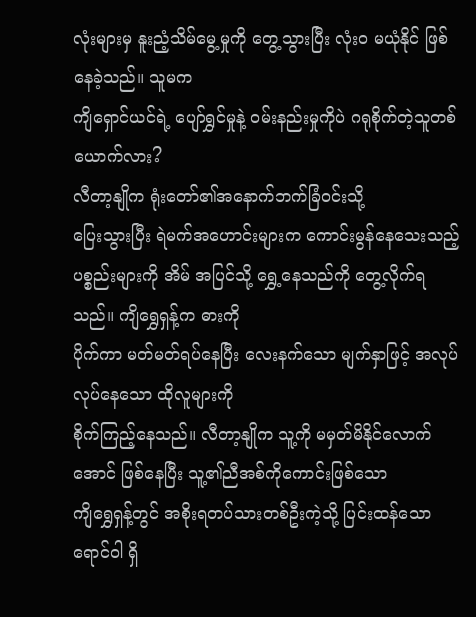လုံးများမှ နူးညံ့သိမ်မွေ့မှုကို တွေ့သွားပြီး လုံးဝ မယုံနိုင် ဖြစ်နေခဲ့သည်။ သူမက
ကျိရှောင်ယင်ရဲ့ ပျော်ရွှင်မှုနဲ့ ဝမ်းနည်းမှုကိုပဲ ဂရုစိုက်တဲ့သူတစ်ယောက်လား?
လီတာ့နျိုက ရုံးတော်၏အနောက်ဘက်ခြံဝင်းသို့
ပြေးသွားပြီး ရဲမက်အဟောင်းများက ကောင်းမွန်နေသေးသည့်
ပစ္စည်းများကို အိမ် အပြင်သို့ ရွှေ့နေသည်ကို တွေ့လိုက်ရသည်။ ကျိရွှေရှန့်က ဓားကို
ပိုက်ကာ မတ်မတ်ရပ်နေပြီး လေးနက်သော မျက်နှာဖြင့် အလုပ်လုပ်နေသော ထိုလူများကို
စိုက်ကြည့်နေသည်။ လီတာ့နျိုက သူ့ကို မမှတ်မိနိုင်လောက်အောင် ဖြစ်နေပြီး သူ့၏ညီအစ်ကိုကောင်းဖြစ်သော
ကျိရွှေရှန့်တွင် အစိုးရတပ်သားတစ်ဦးကဲ့သို့ ပြင်းထန်သောရောင်ဝါ ရှိ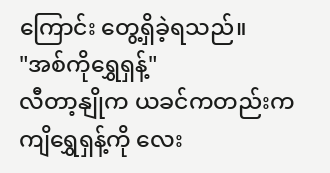ကြောင်း တွေ့ရှိခဲ့ရသည်။
"အစ်ကိုရွှေရှန့်"
လီတာ့နျိုက ယခင်ကတည်းက
ကျိရွှေရှန့်ကို လေး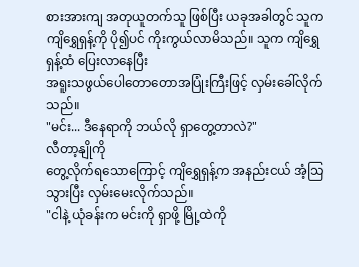စားအားကျ အတုယူတက်သူ ဖြစ်ပြီး ယခုအခါတွင် သူက ကျိရွှေရှန့်ကို ပို၍ပင် ကိုးကွယ်လာမိသည်။ သူက ကျိရွှေရှန့်ထံ ပြေးလာနေပြီး
အရူးသဖွယ်ပေါတောတောအပြုံးကြီးဖြင့် လှမ်းခေါ်လိုက်သည်။
"မင်း... ဒီနေရာကို ဘယ်လို ရှာတွေ့တာလဲ?"
လီတာ့နျိုကို
တွေ့လိုက်ရသောကြောင့် ကျိရွှေရှန့်က အနည်းငယ် အံ့သြသွားပြီး လှမ်းမေးလိုက်သည်။
"ငါနဲ့ ယုံခန်းက မင်းကို ရှာဖို့ မြို့ထဲကို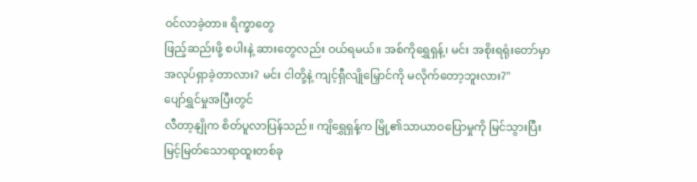ဝင်လာခဲ့တာ။ ရိက္ခာတွေ
ဖြည့်ဆည်းဖို့ စပါးနဲ့ ဆားတွေလည်း ဝယ်ရမယ်။ အစ်ကိုရွှေရှန့်၊ မင်း အစိုးရရုံးတော်မှာ
အလုပ်ရှာခဲ့တာလား? မင်း ငါတို့နဲ့ ကျင့်ရှီလျိုမြှောင်ကို မလိုက်တော့ဘူးလား?"
ပျော်ရွှင်မှုအပြီးတွင်
လီတာ့နျိုက စိတ်ပူလာပြန်သည်။ ကျိရွှေရှန့်က မြို့၏သာယာဝပြောမှုကို မြင်သွားပြီး
မြင့်မြတ်သောရာထူးတစ်ခု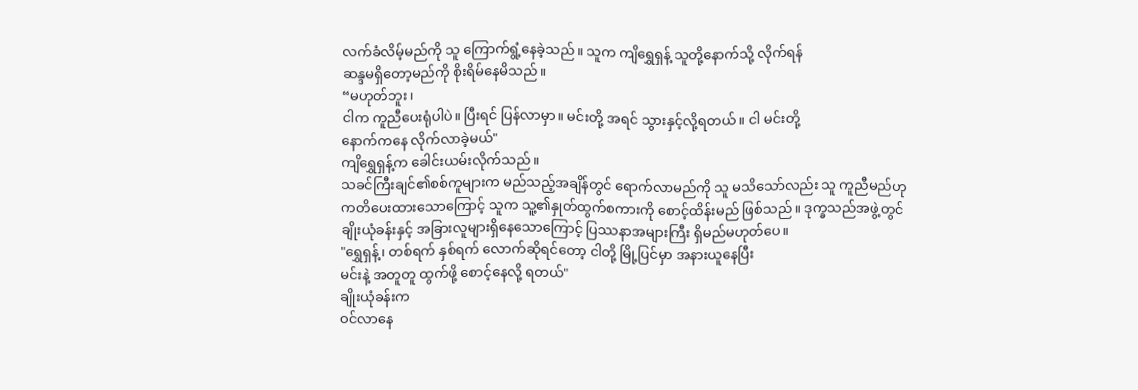လက်ခံလိမ့်မည်ကို သူ ကြောက်ရွံ့နေခဲ့သည်။ သူက ကျိရွှေရှန့် သူတို့နောက်သို့ လိုက်ရန်
ဆန္ဒမရှိတော့မည်ကို စိုးရိမ်နေမိသည်။
“မဟုတ်ဘူး၊
ငါက ကူညီပေးရုံပါပဲ။ ပြီးရင် ပြန်လာမှာ။ မင်းတို့ အရင် သွားနှင့်လို့ရတယ်။ ငါ မင်းတို့
နောက်ကနေ လိုက်လာခဲ့မယ်"
ကျိရွှေရှန့်က ခေါင်းယမ်းလိုက်သည်။
သခင်ကြီးချင်၏စစ်ကူများက မည်သည့်အချိန်တွင် ရောက်လာမည်ကို သူ မသိသော်လည်း သူ ကူညီမည်ဟု
ကတိပေးထားသောကြောင့် သူက သူ့၏နှုတ်ထွက်စကားကို စောင့်ထိန်းမည် ဖြစ်သည်။ ဒုက္ခသည်အဖွဲ့တွင်
ချိုးယုံခန်းနှင့် အခြားလူများရှိနေသောကြောင့် ပြဿနာအများကြီး ရှိမည်မဟုတ်ပေ။
"ရွှေရှန့်၊ တစ်ရက် နှစ်ရက် လောက်ဆိုရင်တော့ ငါတို့ မြို့ပြင်မှာ အနားယူနေပြီး
မင်းနဲ့ အတူတူ ထွက်ဖို့ စောင့်နေလို့ ရတယ်"
ချိုးယုံခန်းက
ဝင်လာနေ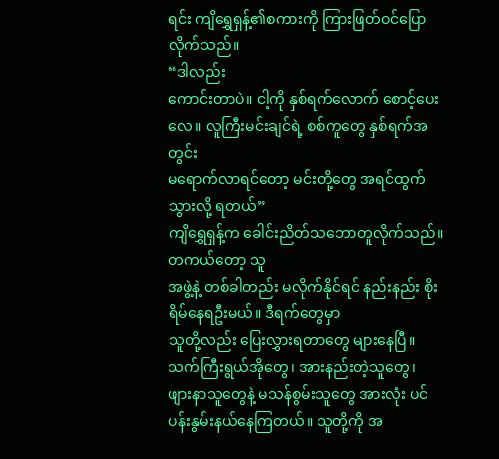ရင်း ကျိရွှေရှန့်၏စကားကို ကြားဖြတ်ဝင်ပြောလိုက်သည်။
“ဒါလည်း
ကောင်းတာပဲ။ ငါ့ကို နှစ်ရက်လောက် စောင့်ပေးလေ။ လူကြီးမင်းချင်ရဲ့ စစ်ကူတွေ နှစ်ရက်အတွင်း
မရောက်လာရင်တော့ မင်းတို့တွေ အရင်ထွက်သွားလို့ ရတယ်”
ကျိရွှေရှန့်က ခေါင်းညိတ်သဘောတူလိုက်သည်။
တကယ်တော့ သူ
အဖွဲ့နဲ့ တစ်ခါတည်း မလိုက်နိုင်ရင် နည်းနည်း စိုးရိမ်နေရဦးမယ်။ ဒီရက်တွေမှာ
သူတို့လည်း ပြေးလွှားရတာတွေ များနေပြီ။ သက်ကြီးရွယ်အိုတွေ၊ အားနည်းတဲ့သူတွေ၊
ဖျားနာသူတွေနဲ့ မသန်စွမ်းသူတွေ အားလုံး ပင်ပန်းနွမ်းနယ်နေကြတယ်။ သူတို့ကို အ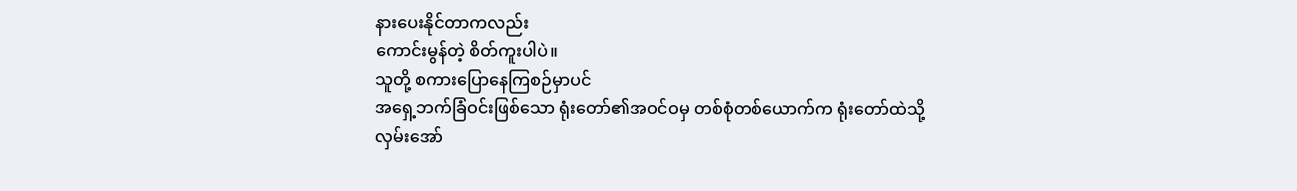နားပေးနိုင်တာကလည်း
ကောင်းမွန်တဲ့ စိတ်ကူးပါပဲ။
သူတို့ စကားပြောနေကြစဉ်မှာပင်
အရှေ့ဘက်ခြံဝင်းဖြစ်သော ရုံးတော်၏အဝင်ဝမှ တစ်စုံတစ်ယောက်က ရုံးတော်ထဲသို့ လှမ်းအော်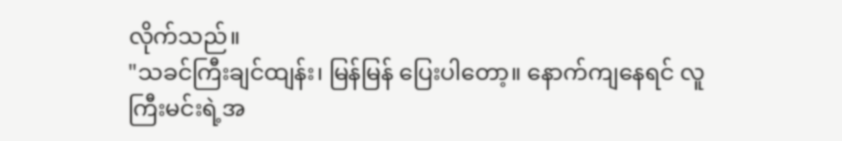လိုက်သည်။
"သခင်ကြီးချင်ထျန်း၊ မြန်မြန် ပြေးပါတော့။ နောက်ကျနေရင် လူကြီးမင်းရဲ့အ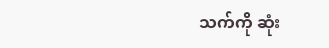သက်ကို ဆုံး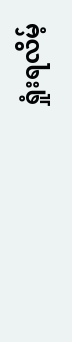ရှုံးရလိမ့်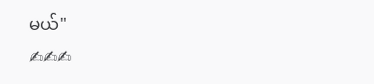မယ်"
✍✍✍